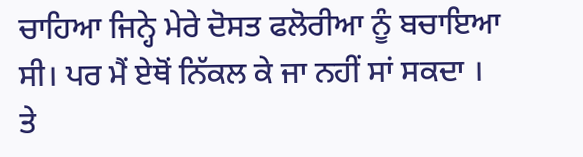ਚਾਹਿਆ ਜਿਨ੍ਹੇ ਮੇਰੇ ਦੋਸਤ ਫਲੋਰੀਆ ਨੂੰ ਬਚਾਇਆ ਸੀ। ਪਰ ਮੈਂ ਏਥੋਂ ਨਿੱਕਲ ਕੇ ਜਾ ਨਹੀਂ ਸਾਂ ਸਕਦਾ । ਤੇ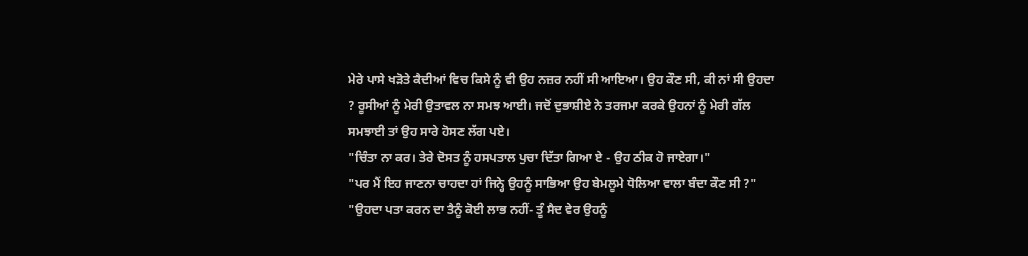ਮੇਰੇ ਪਾਸੇ ਖੜੋਤੇ ਕੈਦੀਆਂ ਵਿਚ ਕਿਸੇ ਨੂੰ ਵੀ ਉਹ ਨਜ਼ਰ ਨਹੀਂ ਸੀ ਆਇਆ। ਉਹ ਕੌਣ ਸੀ, ਕੀ ਨਾਂ ਸੀ ਉਹਦਾ ? ਰੂਸੀਆਂ ਨੂੰ ਮੇਰੀ ਉਤਾਵਲ ਨਾ ਸਮਝ ਆਈ। ਜਦੋਂ ਦੁਭਾਸ਼ੀਏ ਨੇ ਤਰਜਮਾ ਕਰਕੇ ਉਹਨਾਂ ਨੂੰ ਮੇਰੀ ਗੱਲ ਸਮਝਾਈ ਤਾਂ ਉਹ ਸਾਰੇ ਹੋਸਣ ਲੱਗ ਪਏ।
"ਚਿੰਤਾ ਨਾ ਕਰ। ਤੇਰੇ ਦੋਸਤ ਨੂੰ ਹਸਪਤਾਲ ਪੁਚਾ ਦਿੱਤਾ ਗਿਆ ਏ - ਉਹ ਠੀਕ ਹੋ ਜਾਏਗਾ।"
"ਪਰ ਮੈਂ ਇਹ ਜਾਣਨਾ ਚਾਹਦਾ ਹਾਂ ਜਿਨ੍ਹੇ ਉਹਨੂੰ ਸਾਭਿਆ ਉਹ ਬੇਮਲੂਮੇ ਧੋਲਿਆ ਵਾਲਾ ਬੰਦਾ ਕੌਣ ਸੀ ?"
"ਉਹਦਾ ਪਤਾ ਕਰਨ ਦਾ ਤੈਨੂੰ ਕੋਈ ਲਾਭ ਨਹੀਂ- ਤੂੰ ਸੈਦ ਵੇਰ ਉਹਨੂੰ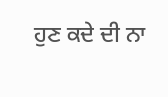ਹੁਣ ਕਦੇ ਦੀ ਨਾ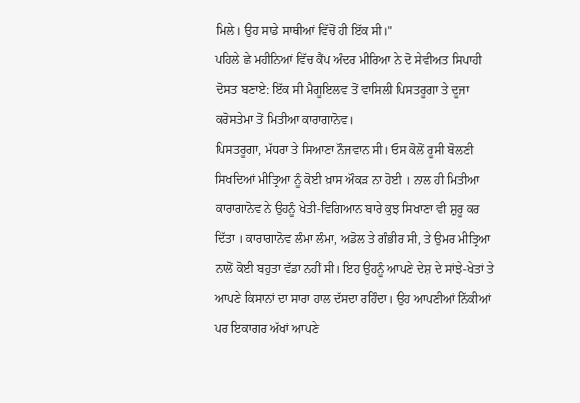ਮਿਲੇ। ਉਹ ਸਾਡੇ ਸਾਥੀਆਂ ਵਿੱਚੋਂ ਹੀ ਇੱਕ ਸੀ।"
ਪਹਿਲੇ ਛੇ ਮਹੀਨਿਆਂ ਵਿੱਚ ਕੈਂਪ ਅੰਦਰ ਮੀਰਿਆ ਨੇ ਦੋ ਸੇਵੀਅਤ ਸਿਪਾਹੀ ਦੋਸਤ ਬਣਾਏ: ਇੱਕ ਸੀ ਮੈਗੂਇਲਵ ਤੋਂ ਵਾਸਿਲੀ ਪਿਸਤਰੂਗਾ ਤੇ ਦੂਜਾ ਕਰੋਸਤੇਮਾ ਤੋਂ ਮਿਤੀਆ ਕਾਰਾਗਾਨੋਵ।
ਪਿਸਤਰੂਗਾ, ਮੱਧਰਾ ਤੇ ਸਿਆਣਾ ਨੌਜਵਾਨ ਸੀ। ਓਸ ਕੋਲੋਂ ਰੂਸੀ ਬੋਲਣੀ ਸਿਖਦਿਆਂ ਮੀਤ੍ਰਿਆ ਨੂੰ ਕੋਈ ਖ਼ਾਸ ਔਕੜ ਨਾ ਹੋਈ । ਨਾਲ ਹੀ ਮਿਤੀਆ ਕਾਰਾਗਾਨੋਵ ਨੇ ਉਹਨੂੰ ਖੇਤੀ-ਵਿਗਿਆਨ ਬਾਰੇ ਕੁਝ ਸਿਖਾਣਾ ਵੀ ਸ਼ੁਰੂ ਕਰ ਦਿੱਤਾ । ਕਾਰਾਗਾਨੋਵ ਲੰਮਾ ਲੰਮਾ, ਅਡੋਲ ਤੇ ਗੰਭੀਰ ਸੀ, ਤੇ ਉਮਰ ਮੀਤ੍ਰਿਆ ਨਾਲੋਂ ਕੋਈ ਬਹੁਤਾ ਵੱਡਾ ਨਹੀਂ ਸੀ। ਇਹ ਉਹਨੂੰ ਆਪਣੇ ਦੇਸ਼ ਦੇ ਸਾਂਝੇ-ਖੇਤਾਂ ਤੇ ਆਪਣੇ ਕਿਸਾਨਾਂ ਦਾ ਸਾਰਾ ਹਾਲ ਦੱਸਦਾ ਰਹਿੰਦਾ। ਉਹ ਆਪਣੀਆਂ ਨਿੱਕੀਆਂ ਪਰ ਇਕਾਗਰ ਅੱਖਾਂ ਆਪਣੇ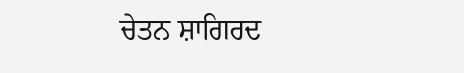ਚੇਤਨ ਸ਼ਾਗਿਰਦ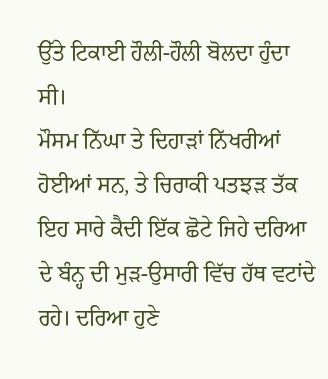ਉੱਤੇ ਟਿਕਾਈ ਹੌਲੀ-ਹੌਲੀ ਬੋਲਦਾ ਹੁੰਦਾ ਸੀ।
ਮੌਸਮ ਨਿੱਘਾ ਤੇ ਦਿਹਾੜਾਂ ਨਿੱਖਰੀਆਂ ਹੋਈਆਂ ਸਨ, ਤੇ ਚਿਰਾਕੀ ਪਤਝੜ ਤੱਕ ਇਹ ਸਾਰੇ ਕੈਦੀ ਇੱਕ ਛੋਟੇ ਜਿਹੇ ਦਰਿਆ ਦੇ ਬੰਨ੍ਹ ਦੀ ਮੁੜ-ਉਸਾਰੀ ਵਿੱਚ ਹੱਥ ਵਟਾਂਦੇ ਰਹੇ। ਦਰਿਆ ਹੁਣੇ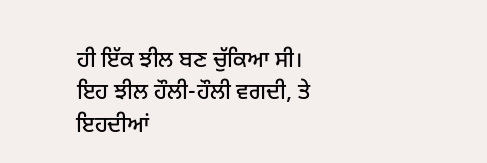ਹੀ ਇੱਕ ਝੀਲ ਬਣ ਚੁੱਕਿਆ ਸੀ। ਇਹ ਝੀਲ ਹੌਲੀ-ਹੌਲੀ ਵਗਦੀ, ਤੇ ਇਹਦੀਆਂ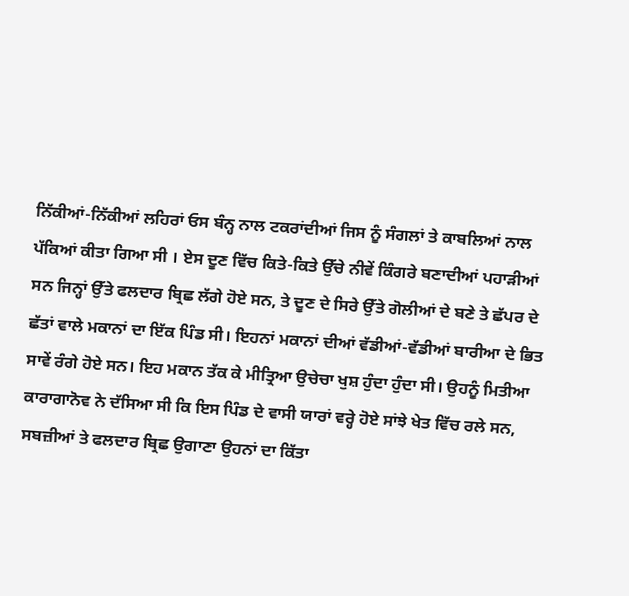ਨਿੱਕੀਆਂ-ਨਿੱਕੀਆਂ ਲਹਿਰਾਂ ਓਸ ਬੰਨ੍ਹ ਨਾਲ ਟਕਰਾਂਦੀਆਂ ਜਿਸ ਨੂੰ ਸੰਗਲਾਂ ਤੇ ਕਾਬਲਿਆਂ ਨਾਲ ਪੱਕਿਆਂ ਕੀਤਾ ਗਿਆ ਸੀ । ਏਸ ਦੂਣ ਵਿੱਚ ਕਿਤੇ-ਕਿਤੇ ਉੱਚੇ ਨੀਵੇਂ ਕਿੰਗਰੇ ਬਣਾਦੀਆਂ ਪਹਾੜੀਆਂ ਸਨ ਜਿਨ੍ਹਾਂ ਉੱਤੇ ਫਲਦਾਰ ਬ੍ਰਿਛ ਲੱਗੇ ਹੋਏ ਸਨ, ਤੇ ਦੂਣ ਦੇ ਸਿਰੇ ਉੱਤੇ ਗੋਲੀਆਂ ਦੇ ਬਣੇ ਤੇ ਛੱਪਰ ਦੇ ਛੱਤਾਂ ਵਾਲੇ ਮਕਾਨਾਂ ਦਾ ਇੱਕ ਪਿੰਡ ਸੀ। ਇਹਨਾਂ ਮਕਾਨਾਂ ਦੀਆਂ ਵੱਡੀਆਂ-ਵੱਡੀਆਂ ਬਾਰੀਆ ਦੇ ਭਿਤ ਸਾਵੇਂ ਰੰਗੇ ਹੋਏ ਸਨ। ਇਹ ਮਕਾਨ ਤੱਕ ਕੇ ਮੀਤ੍ਰਿਆ ਉਚੇਚਾ ਖੁਸ਼ ਹੁੰਦਾ ਹੁੰਦਾ ਸੀ। ਉਹਨੂੰ ਮਿਤੀਆ ਕਾਰਾਗਾਨੋਵ ਨੇ ਦੱਸਿਆ ਸੀ ਕਿ ਇਸ ਪਿੰਡ ਦੇ ਵਾਸੀ ਯਾਰਾਂ ਵਰ੍ਹੇ ਹੋਏ ਸਾਂਝੇ ਖੇਤ ਵਿੱਚ ਰਲੇ ਸਨ, ਸਬਜ਼ੀਆਂ ਤੇ ਫਲਦਾਰ ਬ੍ਰਿਛ ਉਗਾਣਾ ਉਹਨਾਂ ਦਾ ਕਿੱਤਾ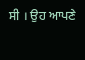ਸੀ । ਉਹ ਆਪਣੇ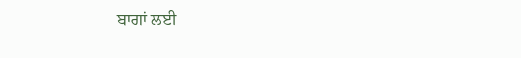ਬਾਗਾਂ ਲਈ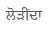ਲੋੜੀਂਦਾ